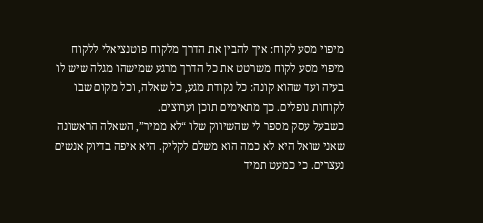מיפוי מסע לקוח: איך להבין את הדרך מלקוח פוטנציאלי ללקוח
מיפוי מסע לקוח משרטט את כל הדרך מרגע שמישהו מגלה שיש לו בעיה ועד שהוא קונה: כל נקודת מגע, כל שאלה, וכל מקום שבו לקוחות נופלים. כך מתאימים תוכן וערוצים.
כשבעל עסק מספר לי שהשיווק שלו “לא ממיר”, השאלה הראשונה שאני שואל היא לא כמה הוא משלם לקליק. היא איפה בדיוק אנשים נעצרים. כי כמעט תמיד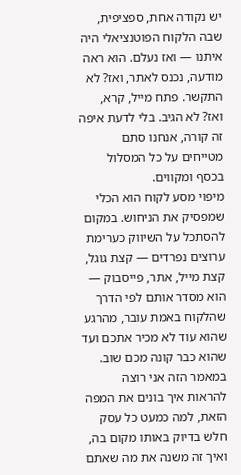יש נקודה אחת, ספציפית, שבה הלקוח הפוטנציאלי היה איתנו — ואז נעלם. הוא ראה מודעה, נכנס לאתר, ואז? לא התקשר. פתח מייל, קרא, ואז? לא הגיב. בלי לדעת איפה זה קורה, אנחנו סתם מטייחים על כל המסלול בכסף ומקווים.
מיפוי מסע לקוח הוא הכלי שמפסיק את הניחוש. במקום להסתכל על השיווק כערימת ערוצים נפרדים — קצת גוגל, קצת מייל, אתר, פייסבוק — הוא מסדר אותם לפי הדרך שהלקוח באמת עובר, מהרגע שהוא עוד לא מכיר אתכם ועד שהוא כבר קונה מכם שוב. במאמר הזה אני רוצה להראות איך בונים את המפה הזאת, למה כמעט כל עסק חלש בדיוק באותו מקום בה, ואיך זה משנה את מה שאתם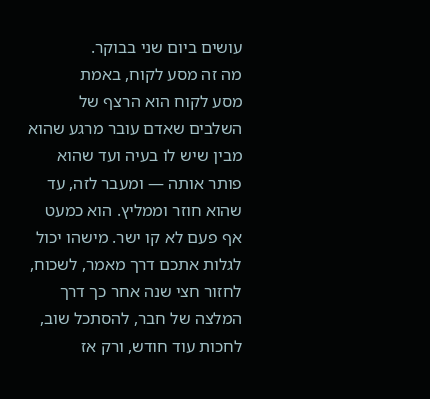עושים ביום שני בבוקר.
מה זה מסע לקוח, באמת
מסע לקוח הוא הרצף של השלבים שאדם עובר מרגע שהוא מבין שיש לו בעיה ועד שהוא פותר אותה — ומעבר לזה, עד שהוא חוזר וממליץ. הוא כמעט אף פעם לא קו ישר. מישהו יכול לגלות אתכם דרך מאמר, לשכוח, לחזור חצי שנה אחר כך דרך המלצה של חבר, להסתכל שוב, לחכות עוד חודש, ורק אז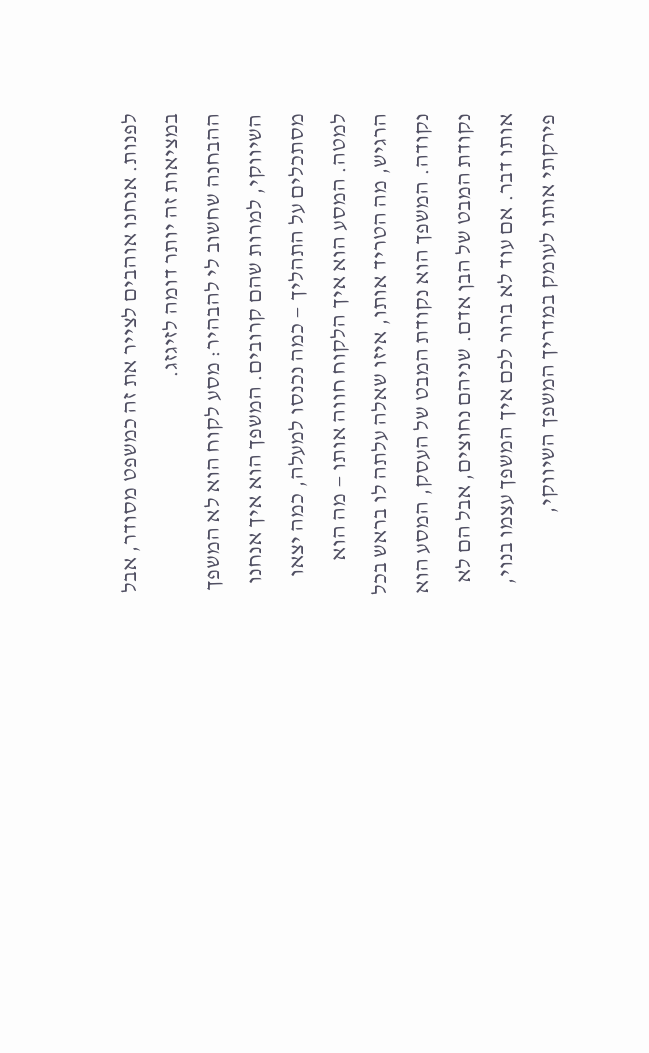לפנות. אנחנו אוהבים לצייר את זה כמשפט מסודר, אבל במציאות זה יותר דומה לזיגזג.
ההבחנה שחשוב לי להבהיר: מסע לקוח הוא לא המשפך השיווקי, למרות שהם קרובים. המשפך הוא איך אנחנו מסתכלים על התהליך — כמה נכנסו למעלה, כמה יצאו למטה. המסע הוא איך הלקוח חווה אותו — מה הוא הרגיש, מה הטריד אותו, איזו שאלה עלתה לו בראש בכל נקודה. המשפך הוא נקודת המבט של העסק, המסע הוא נקודת המבט של הבן אדם. שניהם נחוצים, אבל הם לא אותו דבר. אם עוד לא ברור לכם איך המשפך עצמו בנוי, פירקתי אותו לעומק במדריך המשפך השיווקי,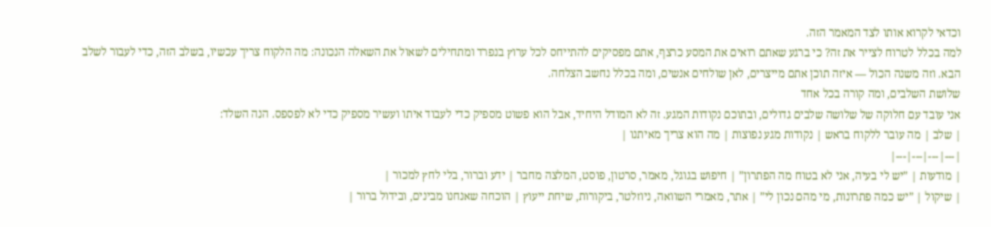וכדאי לקרוא אותו לצד המאמר הזה.
למה בכלל לטרוח לצייר את זה? כי ברגע שאתם רואים את המסע כרצף, אתם מפסיקים להתייחס לכל ערוץ בנפרד ומתחילים לשאול את השאלה הנכונה: מה הלקוח צריך עכשיו, בשלב הזה, כדי לעבור לשלב הבא. וזה משנה הכול — איזה תוכן אתם מייצרים, לאן שולחים אנשים, ומה בכלל נחשב הצלחה.
שלושת השלבים, ומה קורה בכל אחד
אני עובד עם חלוקה של שלושה שלבים גדולים, ובתוכם נקודות המגע. זה לא המודל היחיד, אבל הוא פשוט מספיק כדי לעבוד איתו ועשיר מספיק כדי לא לפספס. הנה השלד:
| שלב | מה עובר ללקוח בראש | נקודות מגע נפוצות | מה הוא צריך מאיתנו |
|---|---|---|---|
| מודעות | ”יש לי בעיה, אני לא בטוח מה הפתרון” | חיפוש בגוגל, מאמר, סרטון, פוסט, המלצה מחבר | ידע וברור, בלי לחץ למכור |
| שיקול | ”יש כמה פתרונות, מי מהם נכון לי” | אתר, מאמרי השוואה, ניוזלטר, ביקורות, שיחת ייעוץ | הוכחה שאנחנו מבינים, ובידול ברור |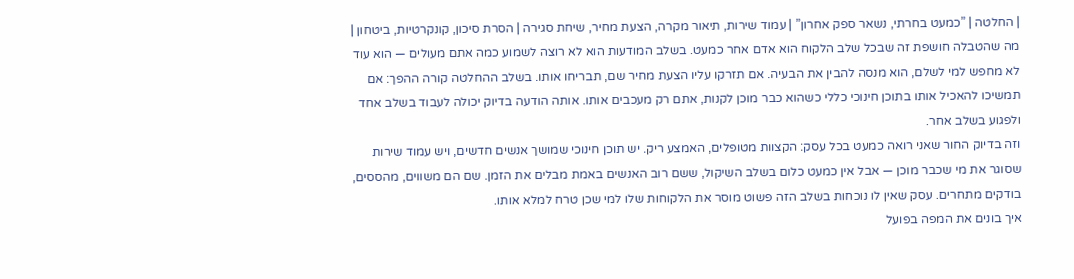| החלטה | ”כמעט בחרתי, נשאר ספק אחרון” | עמוד שירות, תיאור מקרה, הצעת מחיר, שיחת סגירה | הסרת סיכון, קונקרטיות, ביטחון |
מה שהטבלה חושפת זה שבכל שלב הלקוח הוא אדם אחר כמעט. בשלב המודעות הוא לא רוצה לשמוע כמה אתם מעולים — הוא עוד לא מחפש למי לשלם, הוא מנסה להבין את הבעיה. אם תזרקו עליו הצעת מחיר שם, תבריחו אותו. בשלב ההחלטה קורה ההפך: אם תמשיכו להאכיל אותו בתוכן חינוכי כללי כשהוא כבר מוכן לקנות, אתם רק מעכבים אותו. אותה הודעה בדיוק יכולה לעבוד בשלב אחד ולפגוע בשלב אחר.
וזה בדיוק החור שאני רואה כמעט בכל עסק: הקצוות מטופלים, האמצע ריק. יש תוכן חינוכי שמושך אנשים חדשים, ויש עמוד שירות שסוגר את מי שכבר מוכן — אבל אין כמעט כלום בשלב השיקול, ששם רוב האנשים באמת מבלים את הזמן. שם הם משווים, מהססים, בודקים מתחרים. עסק שאין לו נוכחות בשלב הזה פשוט מוסר את הלקוחות שלו למי שכן טרח למלא אותו.
איך בונים את המפה בפועל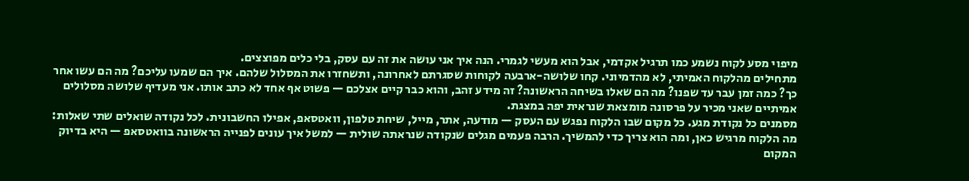מיפוי מסע לקוח נשמע כמו תרגיל אקדמי, אבל הוא מעשי לגמרי. הנה איך אני עושה את זה עם עסק, בלי כלים מפוצצים.
מתחילים מהלקוח האמיתי, לא מהדמיוני. קחו שלושה-ארבעה לקוחות שסגרתם לאחרונה, ותשחזרו את המסלול שלהם. איך הם שמעו עליכם? מה הם עשו אחר כך? כמה זמן עבר עד שפנו? מה הם שאלו בשיחה הראשונה? זה מידע זהב, והוא כבר קיים אצלכם — פשוט אף אחד לא כתב אותו. אני מעדיף שלושה מסלולים אמיתיים שאני מכיר על פרסונה מומצאת שנראית יפה במצגת.
מסמנים כל נקודת מגע. כל מקום שבו הלקוח נפגש עם העסק — מודעה, אתר, מייל, שיחת טלפון, וואטסאפ, אפילו החשבונית. לכל נקודה שואלים שתי שאלות: מה הלקוח מרגיש כאן, ומה הוא צריך כדי להמשיך. הרבה פעמים מגלים שנקודה שנראתה שולית — למשל איך עונים לפנייה הראשונה בוואטסאפ — היא בדיוק המקום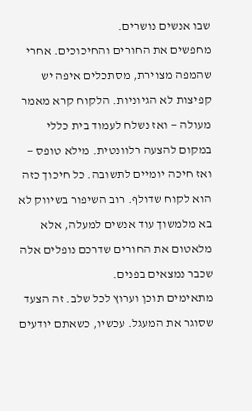שבו אנשים נושרים.
מחפשים את החורים והחיכוכים. אחרי שהמפה מצוירת, מסתכלים איפה יש קפיצות לא הגיוניות. הלקוח קרא מאמר מעולה — ואז נשלח לעמוד בית כללי במקום להצעה רלוונטית. מילא טופס — ואז חיכה יומיים לתשובה. כל חיכוך כזה הוא לקוח שדולף. רוב השיפור בשיווק לא בא מלמשוך עוד אנשים למעלה, אלא מלאטום את החורים שדרכם נופלים אלה שכבר נמצאים בפנים.
מתאימים תוכן וערוץ לכל שלב. זה הצעד שסוגר את המעגל. עכשיו, כשאתם יודעים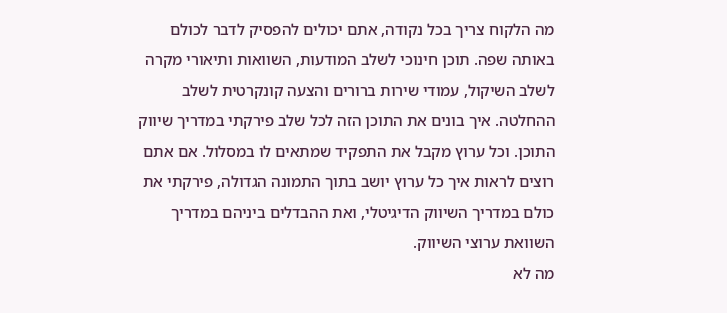מה הלקוח צריך בכל נקודה, אתם יכולים להפסיק לדבר לכולם באותה שפה. תוכן חינוכי לשלב המודעות, השוואות ותיאורי מקרה לשלב השיקול, עמודי שירות ברורים והצעה קונקרטית לשלב ההחלטה. איך בונים את התוכן הזה לכל שלב פירקתי במדריך שיווק התוכן. וכל ערוץ מקבל את התפקיד שמתאים לו במסלול. אם אתם רוצים לראות איך כל ערוץ יושב בתוך התמונה הגדולה, פירקתי את כולם במדריך השיווק הדיגיטלי, ואת ההבדלים ביניהם במדריך השוואת ערוצי השיווק.
מה לא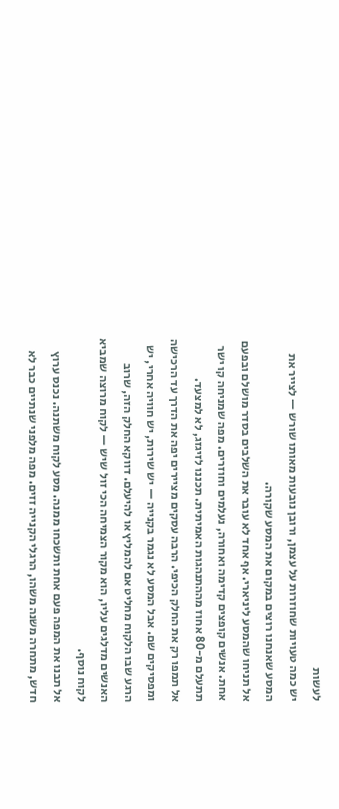לעשות
יש כמה טעויות שחוזרות על עצמן, ורובן נובעות מאותו שורש — לצייר את המסע שאנחנו רוצים במקום את המסע שקורה.
אל תניחו שהמסע ליניארי. אף אחד לא עובר את השלבים בסדר מושלם ובפעם אחת. אנשים קופצים קדימה ואחורה, נעלמים וחוזרים. מפה שמניחה קו ישר תתעלם מ-80 אחוז מההתנהגות האמיתית. תכננו לזיגזג, לא למצעד.
אל תמפו רק את החלק הכיפי. הרבה עסקים מציירים יפה את הדרך עד הרכישה ומפסיקים שם. אבל המסע לא נגמר בקנייה — יש שירות, יש חוויה אחרי, יש הרגע שבו הלקוח מחליט אם להמליץ או להיעלם. דווקא החלק הזה, שרוב האנשים מדלגים עליו, הוא מקור הצמיחה הכי זול שיש — לקוח מרוצה שמביא לקוח נוסף.
אל תבנו את המפה פעם אחת ותשכחו ממנה. מסע לקוח משתנה. נכנס ערוץ חדש, מתחרה משנה משהו, הרגלי הקנייה זזים. מפה מלפני שנתיים כבר לא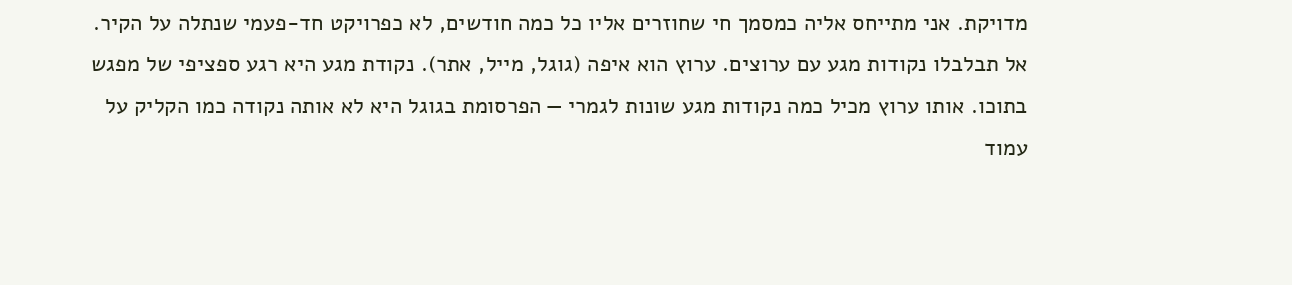מדויקת. אני מתייחס אליה כמסמך חי שחוזרים אליו כל כמה חודשים, לא כפרויקט חד-פעמי שנתלה על הקיר.
אל תבלבלו נקודות מגע עם ערוצים. ערוץ הוא איפה (גוגל, מייל, אתר). נקודת מגע היא רגע ספציפי של מפגש בתוכו. אותו ערוץ מכיל כמה נקודות מגע שונות לגמרי — הפרסומת בגוגל היא לא אותה נקודה כמו הקליק על עמוד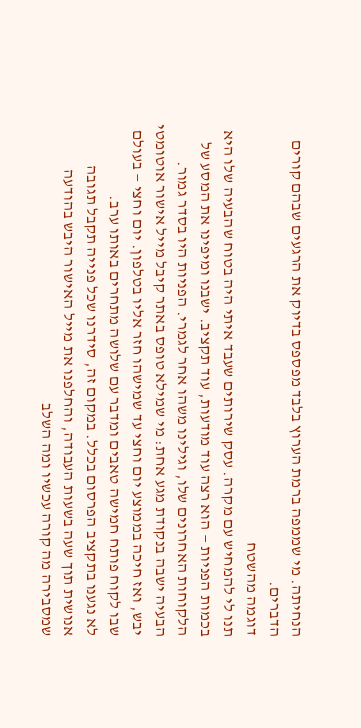הנחיתה. מי שממפה ברמת הערוץ בלבד מפספס בדיוק את הרגעים שבהם קורים הדברים.
דוגמה מהשטח
תנו לי להמחיש עם מקרה. עסק שירותים שעבד איתי היה בטוח שהבעיה שלו היא בכמות הפניות — הוא רצה עוד מודעות, עוד תקציב. ישבנו ומיפינו את המסע של הלקוחות האחרונים שלו, וגילינו משהו אחר לגמרי. הפניות היו בסדר גמור. הבעיה ישבה בנקודת מגע אחת: מי שמילא טופס באתר קיבל מייל אישור אוטומטי יבש, ואז חיכה בממוצע יום וחצי עד שמישהו חזר אליו בטלפון. יום וחצי — בעולם שבו לקוח פותח חמישה טאבים ומדבר עם שלושה מתחרים באותו ערב.
לא נגענו בתקציב הפרסום בכלל. במקום זה, סידרנו שכל פנייה תקבל תגובה אנושית תוך שעה בשעות העבודה, והחלפנו את מייל האישור היבש בהודעה שמסבירה מה קורה עכשיו ומה השלב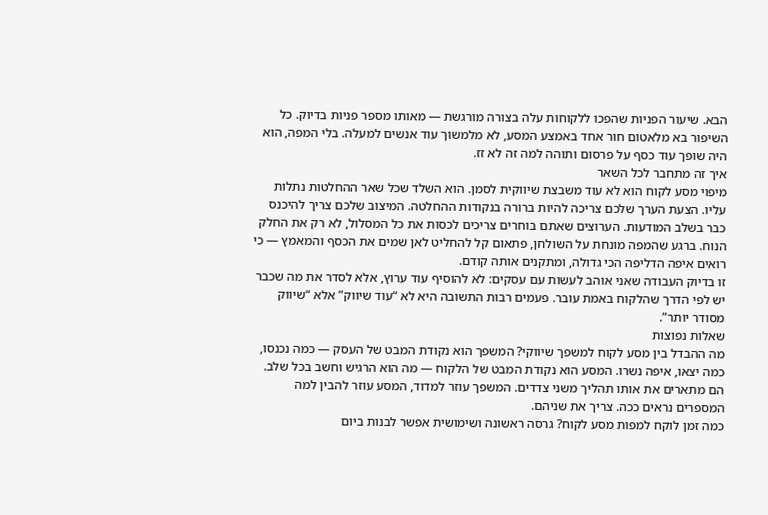הבא. שיעור הפניות שהפכו ללקוחות עלה בצורה מורגשת — מאותו מספר פניות בדיוק. כל השיפור בא מלאטום חור אחד באמצע המסע, לא מלמשוך עוד אנשים למעלה. בלי המפה, הוא היה שופך עוד כסף על פרסום ותוהה למה זה לא זז.
איך זה מתחבר לכל השאר
מיפוי מסע לקוח הוא לא עוד משבצת שיווקית לסמן. הוא השלד שכל שאר ההחלטות נתלות עליו. הצעת הערך שלכם צריכה להיות ברורה בנקודות ההחלטה. המיצוב שלכם צריך להיכנס כבר בשלב המודעות. הערוצים שאתם בוחרים צריכים לכסות את כל המסלול, לא רק את החלק הנוח. ברגע שהמפה מונחת על השולחן, פתאום קל להחליט לאן שמים את הכסף והמאמץ — כי רואים איפה הדליפה הכי גדולה, ומתקנים אותה קודם.
זו בדיוק העבודה שאני אוהב לעשות עם עסקים: לא להוסיף עוד ערוץ, אלא לסדר את מה שכבר יש לפי הדרך שהלקוח באמת עובר. פעמים רבות התשובה היא לא “עוד שיווק” אלא “שיווק מסודר יותר”.
שאלות נפוצות
מה ההבדל בין מסע לקוח למשפך שיווקי? המשפך הוא נקודת המבט של העסק — כמה נכנסו, כמה יצאו, איפה נשרו. המסע הוא נקודת המבט של הלקוח — מה הוא הרגיש וחשב בכל שלב. הם מתארים את אותו תהליך משני צדדים. המשפך עוזר למדוד, המסע עוזר להבין למה המספרים נראים ככה. צריך את שניהם.
כמה זמן לוקח למפות מסע לקוח? גרסה ראשונה ושימושית אפשר לבנות ביום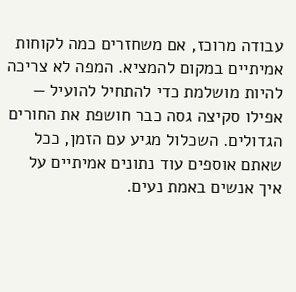עבודה מרוכז, אם משחזרים כמה לקוחות אמיתיים במקום להמציא. המפה לא צריכה להיות מושלמת כדי להתחיל להועיל — אפילו סקיצה גסה כבר חושפת את החורים הגדולים. השכלול מגיע עם הזמן, ככל שאתם אוספים עוד נתונים אמיתיים על איך אנשים באמת נעים.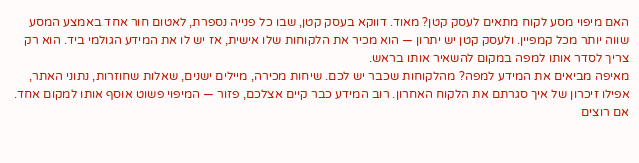האם מיפוי מסע לקוח מתאים לעסק קטן? מאוד. דווקא בעסק קטן, שבו כל פנייה נספרת, לאטום חור אחד באמצע המסע שווה יותר מכל קמפיין. ולעסק קטן יש יתרון — הוא מכיר את הלקוחות שלו אישית, אז יש לו את המידע הגולמי ביד. הוא רק צריך לסדר אותו למפה במקום להשאיר אותו בראש.
מאיפה מביאים את המידע למפה? מהלקוחות שכבר יש לכם. שיחות מכירה, מיילים ישנים, שאלות שחוזרות, נתוני האתר, אפילו זיכרון של איך סגרתם את הלקוח האחרון. רוב המידע כבר קיים אצלכם, פזור — המיפוי פשוט אוסף אותו למקום אחד. אם רוצים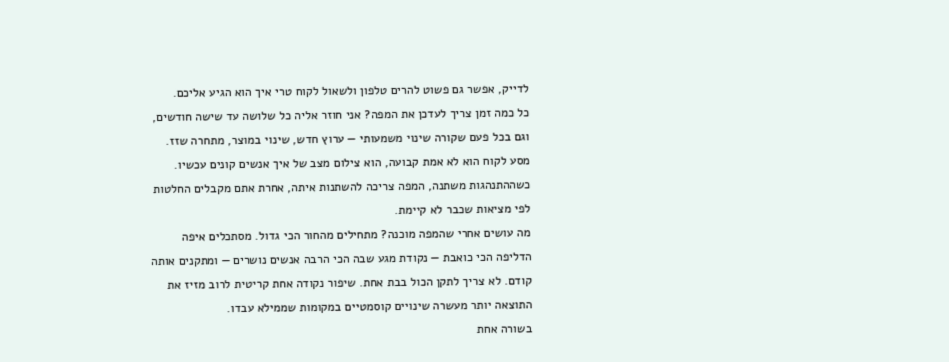לדייק, אפשר גם פשוט להרים טלפון ולשאול לקוח טרי איך הוא הגיע אליכם.
כל כמה זמן צריך לעדכן את המפה? אני חוזר אליה כל שלושה עד שישה חודשים, וגם בכל פעם שקורה שינוי משמעותי — ערוץ חדש, שינוי במוצר, מתחרה שזז. מסע לקוח הוא לא אמת קבועה, הוא צילום מצב של איך אנשים קונים עכשיו. כשההתנהגות משתנה, המפה צריכה להשתנות איתה, אחרת אתם מקבלים החלטות לפי מציאות שכבר לא קיימת.
מה עושים אחרי שהמפה מוכנה? מתחילים מהחור הכי גדול. מסתכלים איפה הדליפה הכי כואבת — נקודת מגע שבה הכי הרבה אנשים נושרים — ומתקנים אותה קודם. לא צריך לתקן הכול בבת אחת. שיפור נקודה אחת קריטית לרוב מזיז את התוצאה יותר מעשרה שינויים קוסמטיים במקומות שממילא עבדו.
בשורה אחת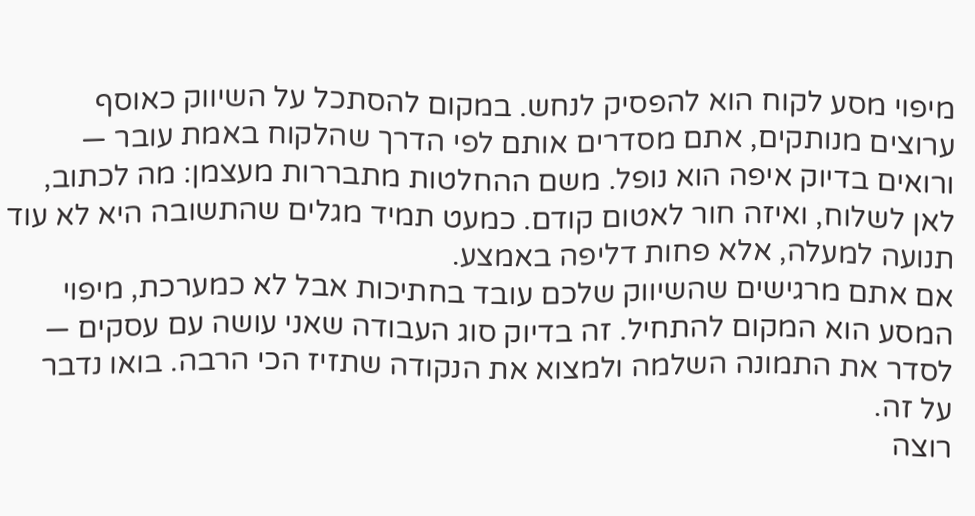מיפוי מסע לקוח הוא להפסיק לנחש. במקום להסתכל על השיווק כאוסף ערוצים מנותקים, אתם מסדרים אותם לפי הדרך שהלקוח באמת עובר — ורואים בדיוק איפה הוא נופל. משם ההחלטות מתבררות מעצמן: מה לכתוב, לאן לשלוח, ואיזה חור לאטום קודם. כמעט תמיד מגלים שהתשובה היא לא עוד תנועה למעלה, אלא פחות דליפה באמצע.
אם אתם מרגישים שהשיווק שלכם עובד בחתיכות אבל לא כמערכת, מיפוי המסע הוא המקום להתחיל. זה בדיוק סוג העבודה שאני עושה עם עסקים — לסדר את התמונה השלמה ולמצוא את הנקודה שתזיז הכי הרבה. בואו נדבר על זה.
רוצה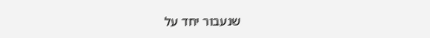שנעבור יחד על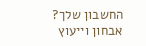החשבון שלך?
אבחון וייעוץ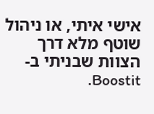אישי איתי, או ניהול שוטף מלא דרך הצוות שבניתי ב-Boostit.